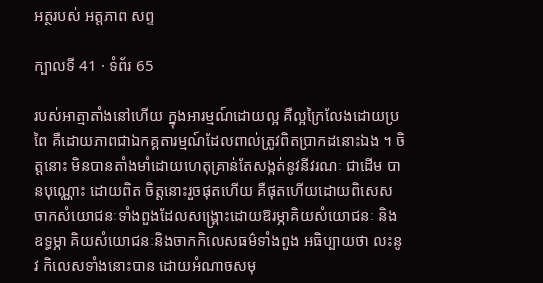អត្ថរបស់ អត្តភាព សព្ទ

ក្បាលទី 41 · ទំព័រ 65

របស់អាត្មាតាំងនៅហើយ ក្នុងអារម្មណ៍ដោយល្អ គឺល្អក្រៃលែងដោយប្រពៃ គឺដោយភាពជាឯកគ្គតារម្មណ៍ដែលពាល់ត្រូវពិតប្រាកដនោះឯង ។ ចិត្តនោះ មិនបានតាំងមាំដោយហេតុគ្រាន់តែសង្កត់នូវនីវរណៈ ជាដើម បានបុណ្ណោះ ដោយពិត ចិត្តនោះរួចផុតហើយ គឺផុតហើយដោយពិសេស ចាកសំយោជនៈទាំងពួងដែលសង្គ្រោះដោយឱរម្ភាគិយសំយោជនៈ និងឧទ្ធម្ភា គិយសំយោជនៈនិងចាកកិលេសធម៌ទាំងពួង អធិប្បាយថា លះនូវ កិលេសទាំងនោះបាន ដោយអំណាចសមុ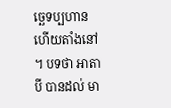ច្ឆេទប្បហាន ហើយតាំងនៅ ។ បទថា អាតាបី បានដល់ មា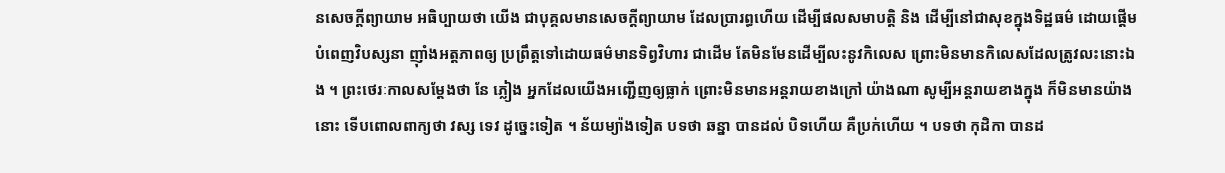នសេចក្តីព្យាយាម អធិប្បាយថា យើង ជាបុគ្គលមានសេចក្តីព្យាយាម ដែលប្រារព្ធហើយ ដើម្បីផលសមាបត្តិ និង ដើម្បីនៅជាសុខក្នុងទិដ្ឋធម៌ ដោយផ្តើមបំពេញវិបស្សនា ញ៉ាំងអត្តភាពឲ្យ ប្រព្រឹត្តទៅដោយធម៌មានទិព្វវិហារ ជាដើម តែមិនមែនដើម្បីលះនូវកិលេស ព្រោះមិនមានកិលេសដែលត្រូវលះនោះឯង ។ ព្រះថេរៈកាលសម្តែងថា នែ ភ្លៀង អ្នកដែលយើងអញ្ជើញឲ្យធ្លាក់ ព្រោះមិនមានអន្តរាយខាងក្រៅ យ៉ាងណា សូម្បីអន្តរាយខាងក្នុង ក៏មិនមានយ៉ាងនោះ ទើបពោលពាក្យថា វស្ស ទេវ ដូច្នេះទៀត ។ ន័យម្យ៉ាងទៀត បទថា ឆន្នា បានដល់ បិទហើយ គឺប្រក់ហើយ ។ បទថា កុដិកា បានដ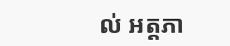ល់ អត្តភា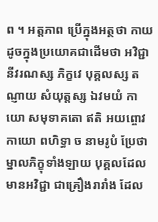ព ។ អត្តភាព ប្រើក្នុងអត្ថថា កាយ ដូចក្នុងប្រយោគជាដើមថា អវិជ្ជានីវរណស្ស ភិក្ខវេ បុគ្គលស្ស តណ្ញាយ សំយុត្តស្ស ឯវមយំ កាយោ សមុទាគតោ ឥតិ អយព្ចោវ កាយោ ពហិទ្ធា ច នាមរូបំ ប្រែថា ម្នាលភិក្ខុទាំងឡាយ បុគ្គលដែលមានអវិជ្ជា ជាគ្រឿងរារាំង ដែល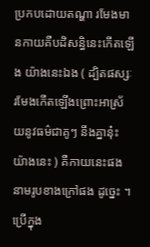ប្រកបដោយតណ្ហា រមែងមានកាយគឺបដិសន្ធិនេះកើតឡើង យ៉ាងនេះឯង ( ដ្បិតផស្សៈរមែងកើតឡើងព្រោះអាស្រ័យនូវធម៌ជាគូៗ នឹងគ្នានុ៎ះយ៉ាងនេះ ) គឺកាយនេះផង នាមរូបខាងក្រៅផង ដូច្នេះ ។ ប្រើក្នុង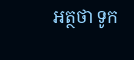អត្ថថា ទូក